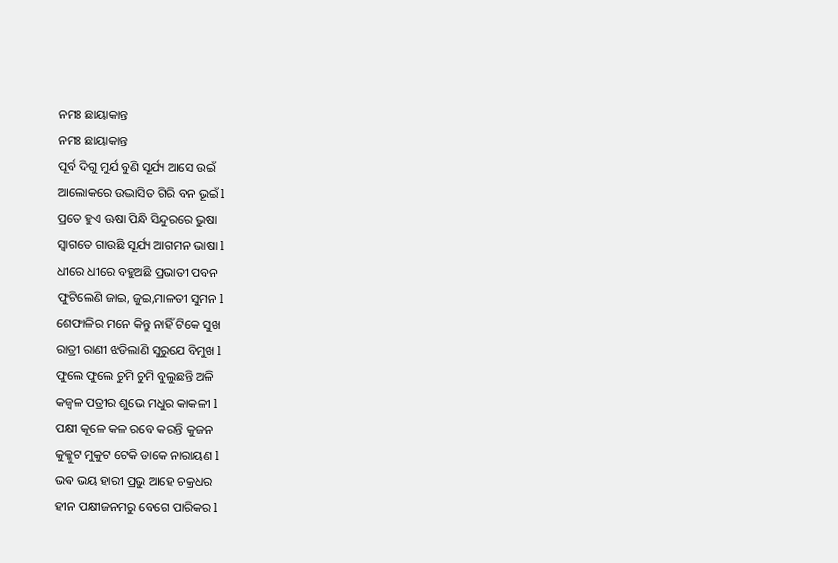ନମଃ ଛାୟାକାନ୍ତ
ନମଃ ଛାୟାକାନ୍ତ
ପୂର୍ବ ଦିଗୁ ମୁର୍ଯ ବୁଣି ସୂର୍ଯ୍ୟ ଆସେ ଉଇଁ
ଆଲୋକରେ ଉଦ୍ଭାସିତ ଗିରି ବନ ଭୂଇଁ l
ପ୍ରତେ ହୁଏ ଊଷା ପିନ୍ଧି ସିନ୍ଦୁରରେ ଭୁଷା
ସ୍ୱାଗତେ ଗାଉଛି ସୂର୍ଯ୍ୟ ଆଗମନ ଭାଷା l
ଧୀରେ ଧୀରେ ବହୁଅଛି ପ୍ରଭାତୀ ପବନ
ଫୁଟିଲେଣି ଜାଇ, ଜୁଇ,ମାଳତୀ ସୁମନ l
ଶେଫାଳିର ମନେ କିନ୍ତୁ ନାହିଁ ଟିକେ ସୁଖ
ରାତ୍ରୀ ରାଣୀ ଝଡିଲାଣି ସୁରୁଯେ ବିମୁଖ l
ଫୁଲେ ଫୁଲେ ଚୁମି ଚୁମି ବୁଲୁଛନ୍ତି ଅଳି
କଜ୍ଵଳ ପତ୍ରୀର ଶୁଭେ ମଧୁର କାକଳୀ l
ପକ୍ଷୀ କୂଳେ କଳ ରବେ କରନ୍ତି କୁଜନ
କୁକ୍କୁଟ ମୁକୁଟ ଟେକି ଡାକେ ନାରାୟଣ l
ଭଵ ଭୟ ହାରୀ ପ୍ରଭୁ ଆହେ ଚକ୍ରଧର
ହୀନ ପକ୍ଷୀଜନମରୁ ବେଗେ ପାରିକର l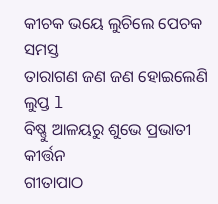କୀଚକ ଭୟେ ଲୁଚିଲେ ପେଚକ ସମସ୍ତ
ତାରାଗଣ ଜଣ ଜଣ ହୋଇଲେଣି ଲୁପ୍ତ l
ବିଷ୍ଣୁ ଆଳୟରୁ ଶୁଭେ ପ୍ରଭାତୀ କୀର୍ତ୍ତନ
ଗୀତାପାଠ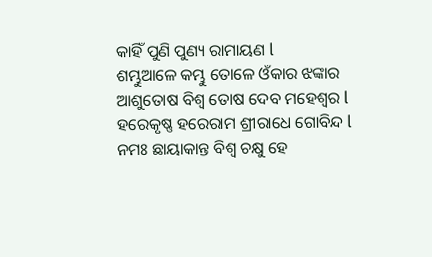କାହିଁ ପୁଣି ପୁଣ୍ୟ ରାମାୟଣ l
ଶମ୍ଭୁଆଳେ କମ୍ଭୁ ତୋଳେ ଓଁକାର ଝଙ୍କାର
ଆଶୁତୋଷ ବିଶ୍ୱ ତୋଷ ଦେବ ମହେଶ୍ୱର l
ହରେକୃଷ୍ଣ ହରେରାମ ଶ୍ରୀରାଧେ ଗୋବିନ୍ଦ l
ନମଃ ଛାୟାକାନ୍ତ ବିଶ୍ୱ ଚକ୍ଷୁ ହେ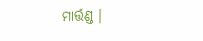ମାର୍ତ୍ତଣ୍ଡ ।